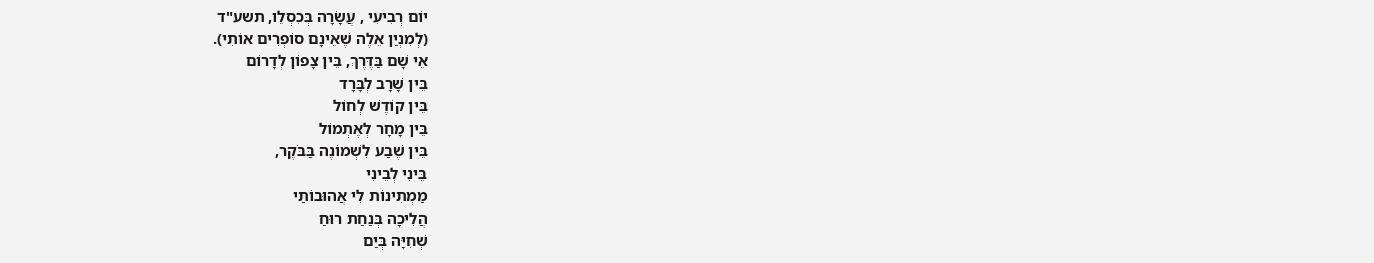יוֹם רְבִיעִי , עֲשָׂרָה בְּכִסְלֵו, תשע"ד
(לְמִנְיַן אֵלֶה שֶׁאֵינָם סוֹפְרִים אוֹתִי).
אֵי שָׁם בַּדֶּרֶךְ, בֵּין צָפוֹן לְדָרוֹם
בֵּין שָׁרָב לְבָּרָד
בֵּין קוֹדֶשׁ לְחוֹל
בֵּין מָחָר לְאֶתְמוֹל
בֵּין שֶׁבַע לִשְׁמוֹנֶה בַּבֹּקֶר,
בֵּינִי לְבֵינִי
מַמְתִינוֹת לִי אֲהוּבוֹתַי
הֲלִיכָה בְּנַחַת רוּחַ
שְׁחִיָּה בְּיַם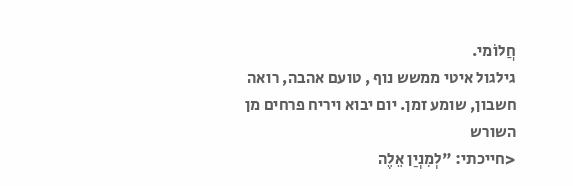חֲלוֹמי.
גילגול איטי ממשש נוף , טועם אהבה, רואה חשבון, שומע זמן. יום יבוא ויריח פרחים מן השורש
<חייכתי: "לְמִנְיַן אֵלֶה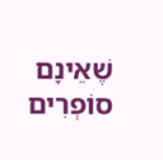שֶׁאֵינָם סוֹפְרִים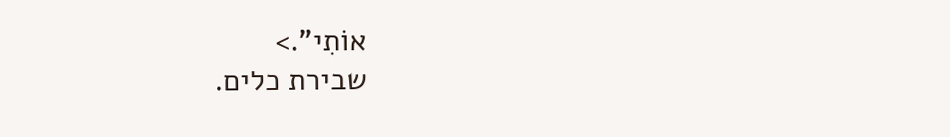אוֹתִי".>
שבירת כלים.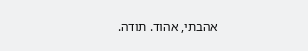אהבתי, אהוד. תודה.